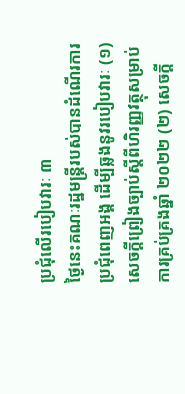ប្រជុំលើរបៀបវារៈ ៣
ថ្ងៃនេះគណៈរដ្ឋមន្រ្តីរបស់បានដំណើរការប្រជុំពេញអង្គ ដើម្បីឆ្លងនូវរបៀបវារៈ (១) សេចក្ដីព្រៀងច្បាប់ស្ដីពីហិរញ្ញវត្ថុសម្រាប់ការគ្រប់គ្រងឆ្នាំ ២០២២ (២) សេចក្ដី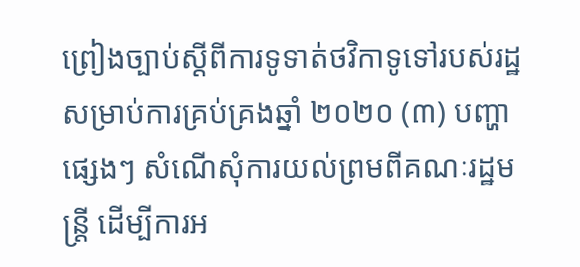ព្រៀងច្បាប់ស្ដីពីការទូទាត់ថវិកាទូទៅរបស់រដ្ឋសម្រាប់ការគ្រប់គ្រងឆ្នាំ ២០២០ (៣) បញ្ហាផ្សេងៗ សំណើសុំការយល់ព្រមពីគណៈរដ្ឋមន្រ្តី ដើម្បីការអ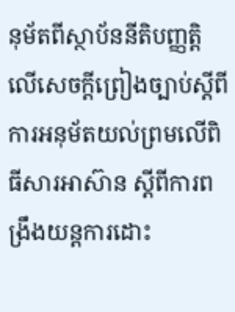នុម័តពីស្ថាប័ននីតិបញ្ញត្តិ លើសេចក្ដីព្រៀងច្បាប់ស្ដីពីការអនុម័តយល់ព្រមលើពិធីសារអាស៊ាន ស្ដីពីការពង្រឹងយន្តការដោះ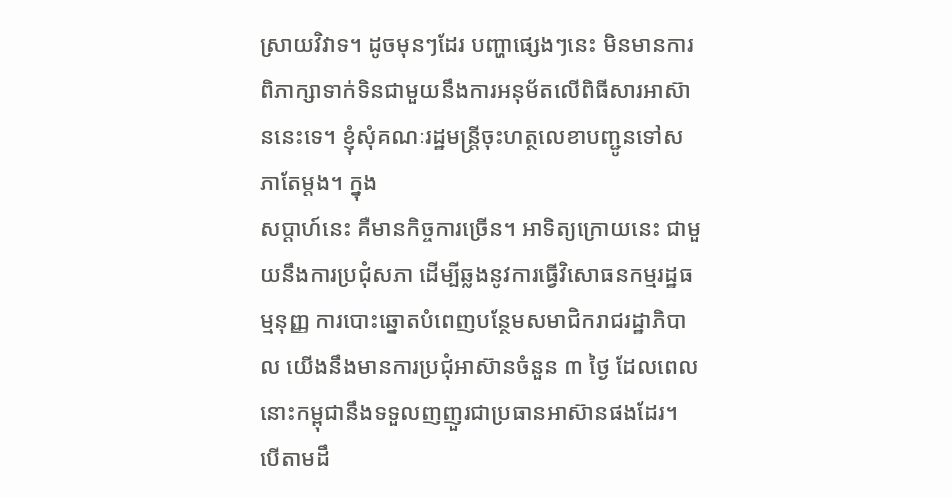ស្រាយវិវាទ។ ដូចមុនៗដែរ បញ្ហាផ្សេងៗនេះ មិនមានការពិភាក្សាទាក់ទិនជាមួយនឹងការអនុម័តលើពិធីសារអាស៊ាននេះទេ។ ខ្ញុំសុំគណៈរដ្ឋមន្រ្តីចុះហត្ថលេខាបញ្ជូនទៅសភាតែម្ដង។ ក្នុង
សប្ដាហ៍នេះ គឺមានកិច្ចការច្រើន។ អាទិត្យក្រោយនេះ ជាមួយនឹងការប្រជុំសភា ដើម្បីឆ្លងនូវការធ្វើវិសោធនកម្មរដ្ឋធម្មនុញ្ញ ការបោះឆ្នោតបំពេញបន្ថែមសមាជិករាជរដ្ឋាភិបាល យើងនឹងមានការប្រជុំអាស៊ានចំនួន ៣ ថ្ងៃ ដែលពេលនោះកម្ពុជានឹងទទួលញញួរជាប្រធានអាស៊ានផងដែរ។ បើតាមដឹ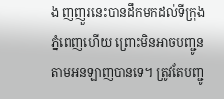ង ញញួរនេះបានដឹកមកដល់ទីក្រុងភ្នំពេញហើយ ព្រោះមិនអាចបញ្ជូនតាមអនឡាញបានទេ។ ត្រូវតែបញ្ជូ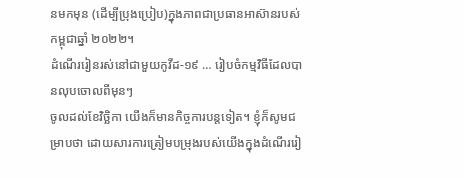នមកមុន (ដើម្បីប្រុងប្រៀប)ក្នុងភាពជាប្រធានអាស៊ានរបស់កម្ពុជាឆ្នាំ ២០២២។
ដំណើររៀនរស់នៅជាមួយកូវីដ-១៩ … រៀបចំកម្មវិធីដែលបានលុបចោលពីមុនៗ
ចូលដល់ខែវិច្ឆិកា យើងក៏មានកិច្ចការបន្តទៀត។ ខ្ញុំក៏សូមជម្រាបថា ដោយសារការត្រៀមបម្រុងរបស់យើងក្នុងដំណើររៀ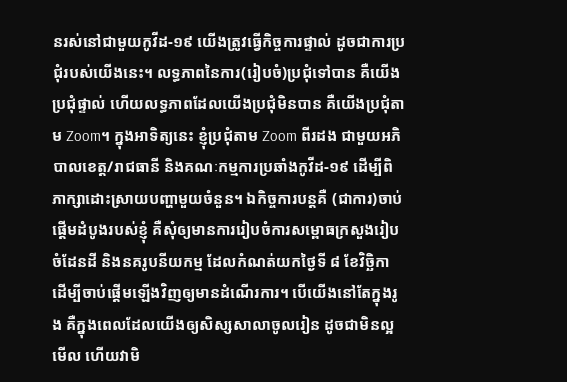នរស់នៅជាមួយកូវីដ-១៩ យើងត្រូវធ្វើកិច្ចការផ្ទាល់ ដូចជាការប្រជុំរបស់យើងនេះ។ លទ្ធភាពនៃការ(រៀបចំ)ប្រជុំទៅបាន គឺយើងប្រជុំផ្ទាល់ ហើយលទ្ធភាពដែលយើងប្រជុំមិនបាន គឺយើងប្រជុំតាម Zoom។ ក្នុងអាទិត្យនេះ ខ្ញុំប្រជុំតាម Zoom ពីរដង ជាមួយអភិបាលខេត្ត/រាជធានី និងគណៈកម្មការប្រឆាំងកូវីដ-១៩ ដើម្បីពិភាក្សាដោះស្រាយបញ្ហាមួយចំនួន។ ឯកិច្ចការបន្តគឺ (ជាការ)ចាប់ផ្ដើមដំបូងរបស់ខ្ញុំ គឺសុំឲ្យមានការរៀបចំការសម្ពោធក្រសួងរៀបចំដែនដី និងនគរូបនីយកម្ម ដែលកំណត់យកថ្ងៃទី ៨ ខែវិច្ឆិកា ដើម្បីចាប់ផ្ដើមឡើងវិញឲ្យមានដំណើរការ។ បើយើងនៅតែក្នុងរូង គឺក្នុងពេលដែលយើងឲ្យសិស្សសាលាចូលរៀន ដូចជាមិនល្អមើល ហើយវាមិ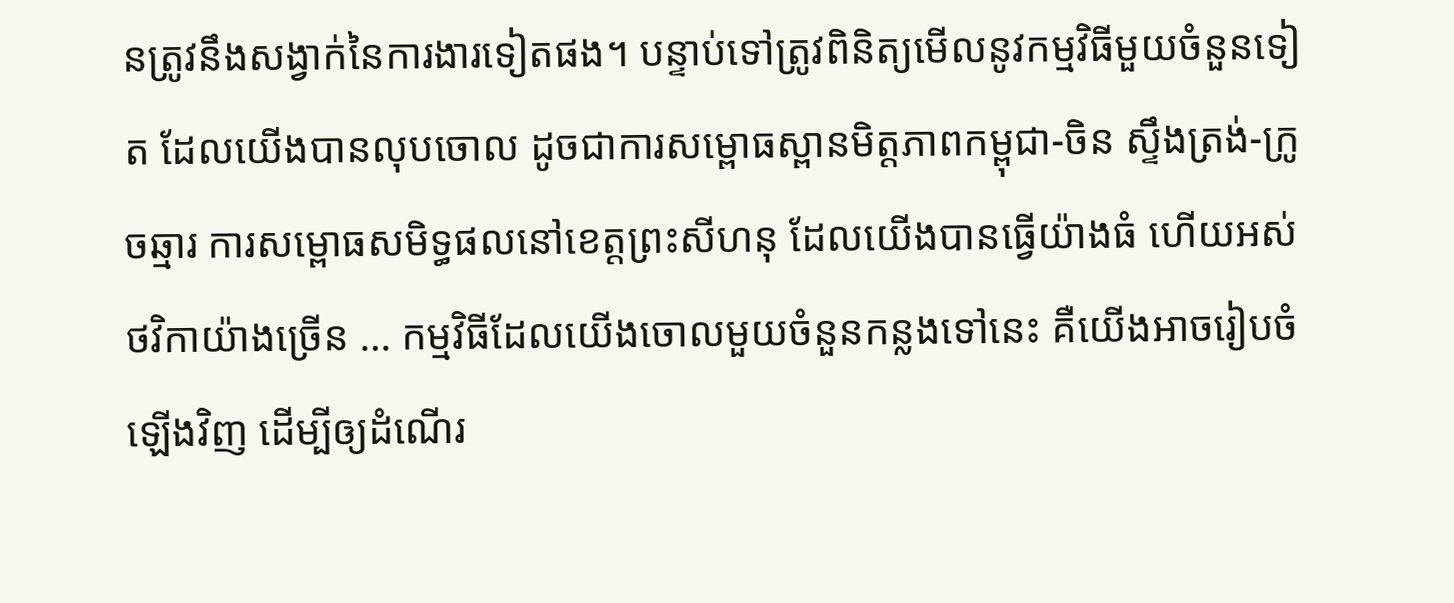នត្រូវនឹងសង្វាក់នៃការងារទៀតផង។ បន្ទាប់ទៅត្រូវពិនិត្យមើលនូវកម្មវិធីមួយចំនួនទៀត ដែលយើងបានលុបចោល ដូចជាការសម្ពោធស្ពានមិត្តភាពកម្ពុជា-ចិន ស្ទឹងត្រង់-ក្រូចឆ្មារ ការសម្ពោធសមិទ្ធផលនៅខេត្តព្រះសីហនុ ដែលយើងបានធ្វើយ៉ាងធំ ហើយអស់ថវិកាយ៉ាងច្រើន … កម្មវិធីដែលយើងចោលមួយចំនួនកន្លងទៅនេះ គឺយើងអាចរៀបចំឡើងវិញ ដើម្បីឲ្យដំណើរ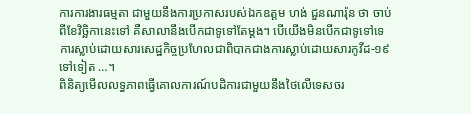ការការងារធម្មតា ជាមួយនឹងការប្រកាសរបស់ឯកឧត្ដម ហង់ ជួនណារ៉ុន ថា ចាប់ពីខែវិច្ឆិកានេះទៅ គឺសាលានឹងបើកជាទូទៅតែម្ដង។ បើយើងមិនបើកជាទូទៅទេ ការស្លាប់ដោយសារសេដ្ឋកិច្ចប្រហែលជាពិបាកជាងការស្លាប់ដោយសារកូវីដ-១៩ទៅទៀត …។
ពិនិត្យមើលលទ្ធភាពធ្វើគោលការណ៍បដិការជាមួយនឹងថៃលើទេសចរ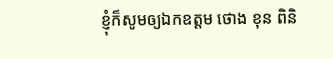ខ្ញុំក៏សូមឲ្យឯកឧត្ដម ថោង ខុន ពិនិ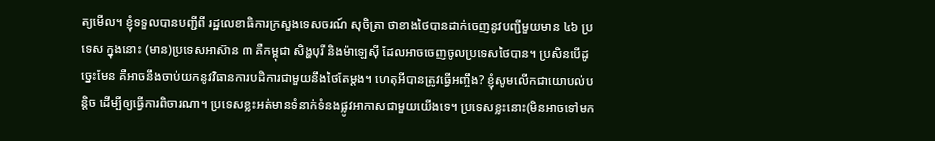ត្យមើល។ ខ្ញុំទទួលបានបញ្ជីពី រដ្ឋលេខាធិការក្រសួងទេសចរណ៍ សុចិត្រា ថាខាងថៃបានដាក់ចេញនូវបញ្ជីមួយមាន ៤៦ ប្រទេស ក្នុងនោះ (មាន)ប្រទេសអាស៊ាន ៣ គឺកម្ពុជា សិង្ហបុរី និងម៉ាឡេស៊ី ដែលអាចចេញចូលប្រទេសថៃបាន។ ប្រសិនបើដូច្នេះមែន គឺអាចនឹងចាប់យកនូវវិធានការបដិការជាមួយនឹងថៃតែម្ដង។ ហេតុអីបានត្រូវធ្វើអញ្ចឹង? ខ្ញុំសូមលើកជាយោបល់បន្តិច ដើម្បីឲ្យធ្វើការពិចារណា។ ប្រទេសខ្លះអត់មានទំនាក់ទំនងផ្លូវអាកាសជាមួយយើងទេ។ ប្រទេសខ្លះនោះ(មិនអាចទៅមក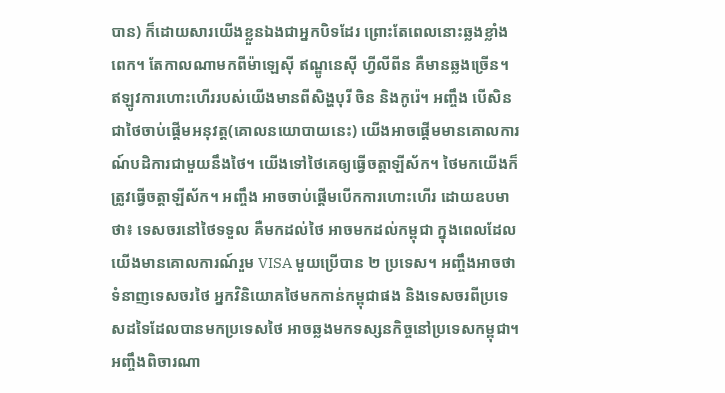បាន) ក៏ដោយសារយើងខ្លួនឯងជាអ្នកបិទដែរ ព្រោះតែពេលនោះឆ្លងខ្លាំងពេក។ តែកាលណាមកពីម៉ាឡេស៊ី ឥណ្ឌូនេស៊ី ហ្វីលីពីន គឺមានឆ្លងច្រើន។ ឥឡូវការហោះហើររបស់យើងមានពីសិង្ហបុរី ចិន និងកូរ៉េ។ អញ្ចឹង បើសិនជាថៃចាប់ផ្តើមអនុវត្ត(គោលនយោបាយនេះ) យើងអាចផ្តើមមានគោលការណ៍បដិការជាមួយនឹងថៃ។ យើងទៅថៃគេឲ្យធ្វើចត្តាឡីស័ក។ ថៃមកយើងក៏ត្រូវធ្វើចត្តាឡីស័ក។ អញ្ចឹង អាចចាប់ផ្ដើមបើកការហោះហើរ ដោយឧបមាថា៖ ទេសចរនៅថៃទទួល គឺមកដល់ថៃ អាចមកដល់កម្ពុជា ក្នុងពេលដែលយើងមានគោលការណ៍រួម VISA មួយប្រើបាន ២ ប្រទេស។ អញ្ចឹងអាចថាទំនាញទេសចរថៃ អ្នកវិនិយោគថៃមកកាន់កម្ពុជាផង និងទេសចរពីប្រទេសដទៃដែលបានមកប្រទេសថៃ អាចឆ្លងមកទស្សនកិច្ចនៅប្រទេសកម្ពុជា។ អញ្ចឹងពិចារណា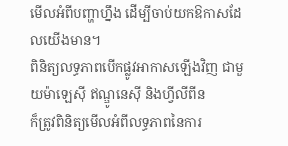មើលអំពីបញ្ហាហ្នឹង ដើម្បីចាប់យកឱកាសដែលយើងមាន។
ពិនិត្យលទ្ធភាពបើកផ្លូវអាកាសឡើងវិញ ជាមួយម៉ាឡេស៊ី ឥណ្ឌូនេស៊ី និងហ្វីលីពីន
ក៏ត្រូវពិនិត្យមើលអំពីលទ្ធភាពនៃការ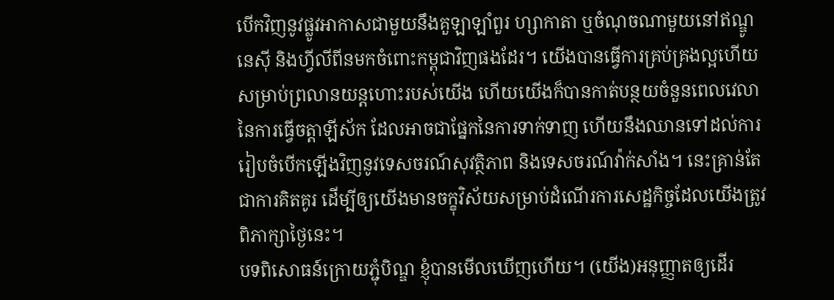បើកវិញនូវផ្លូវអាកាសជាមួយនឹងគួឡាឡាំពួរ ហ្សាកាតា ឬចំណុចណាមួយនៅឥណ្ឌូនេស៊ី និងហ្វីលីពីនមកចំពោះកម្ពុជាវិញផងដែរ។ យើងបានធ្វើការគ្រប់គ្រងល្អហើយសម្រាប់ព្រលានយន្តហោះរបស់យើង ហើយយើងក៏បានកាត់បន្ថយចំនួនពេលវេលានៃការធ្វើចត្តាឡីស័ក ដែលអាចជាផ្នែកនៃការទាក់ទាញ ហើយនឹងឈានទៅដល់ការរៀបចំបើកឡើងវិញនូវទេសចរណ៍សុវត្ថិភាព និងទេសចរណ៍វ៉ាក់សាំង។ នេះគ្រាន់តែជាការគិតគូរ ដើម្បីឲ្យយើងមានចក្ខុវិស័យសម្រាប់ដំណើរការសេដ្ឋកិច្ចដែលយើងត្រូវពិភាក្សាថ្ងៃនេះ។
បទពិសោធន៍ក្រោយភ្ជុំបិណ្ឌ ខ្ញុំបានមើលឃើញហើយ។ (យើង)អនុញ្ញាតឲ្យដើរ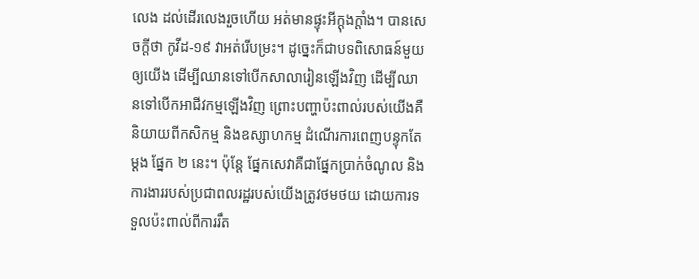លេង ដល់ដើរលេងរួចហើយ អត់មានផ្ទុះអីក្តុងក្តាំង។ បានសេចក្តីថា កូវីដ-១៩ វាអត់រើបម្រះ។ ដូច្នេះក៏ជាបទពិសោធន៍មួយឲ្យយើង ដើម្បីឈានទៅបើកសាលារៀនឡើងវិញ ដើម្បីឈានទៅបើកអាជីវកម្មឡើងវិញ ព្រោះបញ្ហាប៉ះពាល់របស់យើងគឺនិយាយពីកសិកម្ម និងឧស្សាហកម្ម ដំណើរការពេញបន្ទុកតែម្តង ផ្នែក ២ នេះ។ ប៉ុន្តែ ផ្នែកសេវាគឺជាផ្នែកប្រាក់ចំណូល និងការងាររបស់ប្រជាពលរដ្ឋរបស់យើងត្រូវថមថយ ដោយការទទួលប៉ះពាល់ពីការរឹត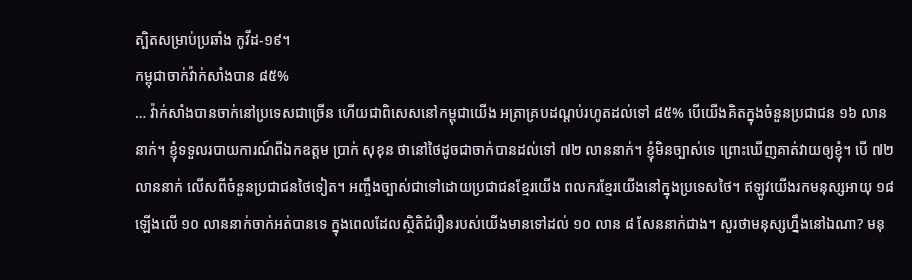ត្បិតសម្រាប់ប្រឆាំង កូវីដ-១៩។
កម្ពុជាចាក់វ៉ាក់សាំងបាន ៨៥%
… វ៉ាក់សាំងបានចាក់នៅប្រទេសជាច្រើន ហើយជាពិសេសនៅកម្ពុជាយើង អត្រាគ្របដណ្តប់រហូតដល់ទៅ ៨៥% បើយើងគិតក្នុងចំនួនប្រជាជន ១៦ លាននាក់។ ខ្ញុំទទួលរបាយការណ៍ពីឯកឧត្តម ប្រាក់ សុខុន ថានៅថៃដូចជាចាក់បានដល់ទៅ ៧២ លាននាក់។ ខ្ញុំមិនច្បាស់ទេ ព្រោះឃើញគាត់វាយឲ្យខ្ញុំ។ បើ ៧២ លាននាក់ លើសពីចំនួនប្រជាជនថៃទៀត។ អញ្ចឹងច្បាស់ជាទៅដោយប្រជាជនខ្មែរយើង ពលករខ្មែរយើងនៅក្នុងប្រទេសថៃ។ ឥឡូវយើងរកមនុស្សអាយុ ១៨ ឡើងលើ ១០ លាននាក់ចាក់អត់បានទេ ក្នុងពេលដែលស្ថិតិជំរឿនរបស់យើងមានទៅដល់ ១០ លាន ៨ សែននាក់ជាង។ សួរថាមនុស្សហ្នឹងនៅឯណា? មនុ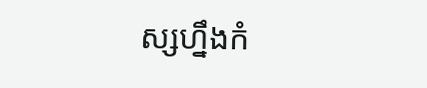ស្សហ្នឹងកំ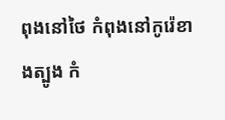ពុងនៅថៃ កំពុងនៅកូរ៉េខាងត្បូង កំ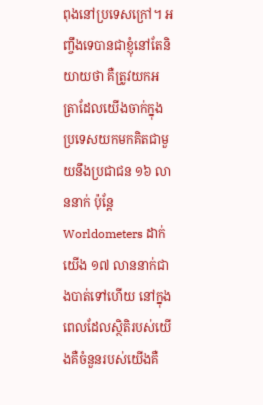ពុងនៅប្រទេសក្រៅ។ អញ្ចឹងទេបានជាខ្ញុំនៅតែនិយាយថា គឺត្រូវយកអត្រាដែលយើងចាក់ក្នុងប្រទេសយកមកគិតជាមួយនឹងប្រជាជន ១៦ លាននាក់ ប៉ុន្តែ Worldometers ដាក់យើង ១៧ លាននាក់ជាងបាត់ទៅហើយ នៅក្នុងពេលដែលស្ថិតិរបស់យើងគឺចំនួនរបស់យើងគឺ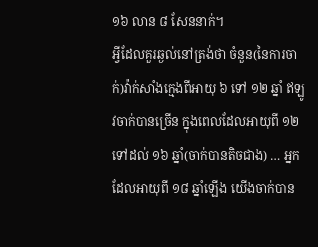១៦ លាន ៨ សែននាក់។
អ្វីដែលគួរឆ្ងល់នៅត្រង់ថា ចំនួន(នៃការចាក់)វ៉ាក់សាំងក្មេងពីអាយុ ៦ ទៅ ១២ ឆ្នាំ ឥឡូវចាក់បានច្រើន ក្នុងពេលដែលអាយុពី ១២ ទៅដល់ ១៦ ឆ្នាំ(ចាក់បានតិចជាង) … អ្នកដែលអាយុពី ១៨ ឆ្នាំឡើង យើងចាក់បាន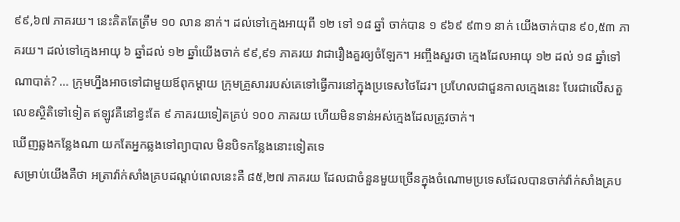៩៩,៦៧ ភាគរយ។ នេះគិតតែត្រឹម ១០ លាន នាក់។ ដល់ទៅក្មេងអាយុពី ១២ ទៅ ១៨ ឆ្នាំ ចាក់បាន ១ ៩៦៩ ៩៣១ នាក់ យើងចាក់បាន ៩០,៥៣ ភាគរយ។ ដល់ទៅក្មេងអាយុ ៦ ឆ្នាំដល់ ១២ ឆ្នាំយើងចាក់ ៩៩,៩១ ភាគរយ វាជារឿងគួរឲ្យចំឡែក។ អញ្ចឹងសួរថា ក្មេងដែលអាយុ ១២ ដល់ ១៨ ឆ្នាំទៅណាបាត់? … ក្រុមហ្នឹងអាចទៅជាមួយឪពុកម្តាយ ក្រុមគ្រួសាររបស់គេទៅធ្វើការនៅក្នុងប្រទេសថៃដែរ។ ប្រហែលជាជួនកាលក្មេងនេះ បែរជាលើសតួលេខស្ថិតិទៅទៀត ឥឡូវគឺនៅខ្វះតែ ៩ ភាគរយទៀតគ្រប់ ១០០ ភាគរយ ហើយមិនទាន់អស់ក្មេងដែលត្រូវចាក់។
ឃើញឆ្លងកន្លែងណា យកតែអ្នកឆ្លងទៅព្យាបាល មិនបិទកន្លែងនោះទៀតទេ
សម្រាប់យើងគឺថា អត្រាវ៉ាក់សាំងគ្របដណ្តប់ពេលនេះគឺ ៨៥,២៧ ភាគរយ ដែលជាចំនួនមួយច្រើនក្នុងចំណោមប្រទេសដែលបានចាក់វ៉ាក់សាំងគ្រប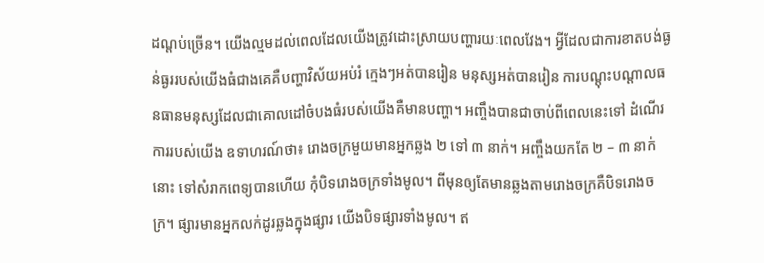ដណ្តប់ច្រើន។ យើងល្មមដល់ពេលដែលយើងត្រូវដោះស្រាយបញ្ហារយៈពេលវែង។ អ្វីដែលជាការខាតបង់ធ្ងន់ធ្ងររបស់យើងធំជាងគេគឺបញ្ហាវិស័យអប់រំ ក្មេងៗអត់បានរៀន មនុស្សអត់បានរៀន ការបណ្តុះបណ្តាលធនធានមនុស្សដែលជាគោលដៅចំបងធំរបស់យើងគឺមានបញ្ហា។ អញ្ចឹងបានជាចាប់ពីពេលនេះទៅ ដំណើរការរបស់យើង ឧទាហរណ៍ថា៖ រោងចក្រមួយមានអ្នកឆ្លង ២ ទៅ ៣ នាក់។ អញ្ចឹងយកតែ ២ – ៣ នាក់នោះ ទៅសំរាកពេទ្យបានហើយ កុំបិទរោងចក្រទាំងមូល។ ពីមុនឲ្យតែមានឆ្លងតាមរោងចក្រគឺបិទរោងចក្រ។ ផ្សារមានអ្នកលក់ដូរឆ្លងក្នុងផ្សារ យើងបិទផ្សារទាំងមូល។ ឥ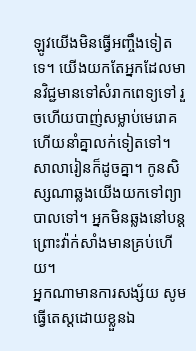ឡូវយើងមិនធ្វើអញ្ចឹងទៀតទេ។ យើងយកតែអ្នកដែលមានវិជ្ជមានទៅសំរាកពេទ្យទៅ រួចហើយបាញ់សម្លាប់មេរោគហើយនាំគ្នាលក់ទៀតទៅ។ សាលារៀនក៏ដូចគ្នា។ កូនសិស្សណាឆ្លងយើងយកទៅព្យាបាលទៅ។ អ្នកមិនឆ្លងនៅបន្ត ព្រោះវ៉ាក់សាំងមានគ្រប់ហើយ។
អ្នកណាមានការសង្ស័យ សូមធ្វើតេស្តដោយខ្លួនឯ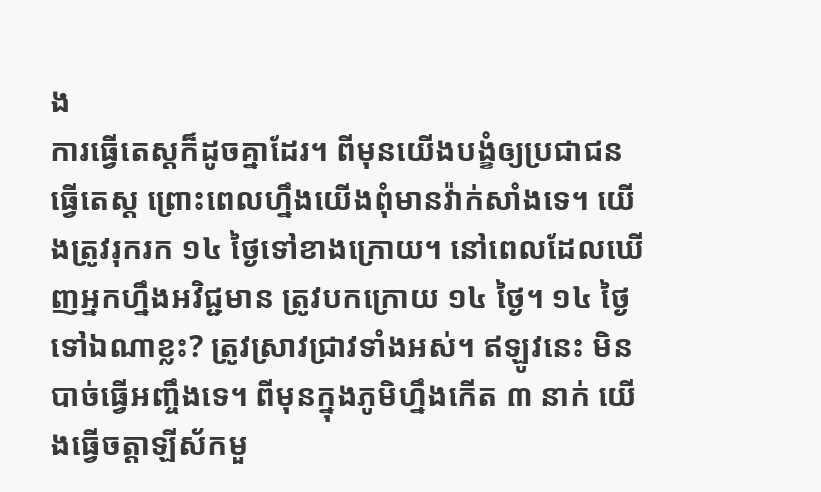ង
ការធ្វើតេស្តក៏ដូចគ្នាដែរ។ ពីមុនយើងបង្ខំឲ្យប្រជាជនធ្វើតេស្ត ព្រោះពេលហ្នឹងយើងពុំមានវ៉ាក់សាំងទេ។ យើងត្រូវរុករក ១៤ ថ្ងៃទៅខាងក្រោយ។ នៅពេលដែលឃើញអ្នកហ្នឹងអវិជ្ជមាន ត្រូវបកក្រោយ ១៤ ថ្ងៃ។ ១៤ ថ្ងៃទៅឯណាខ្លះ? ត្រូវស្រាវជ្រាវទាំងអស់។ ឥឡូវនេះ មិនបាច់ធ្វើអញ្ចឹងទេ។ ពីមុនក្នុងភូមិហ្នឹងកើត ៣ នាក់ យើងធ្វើចត្តាឡីស័កមួ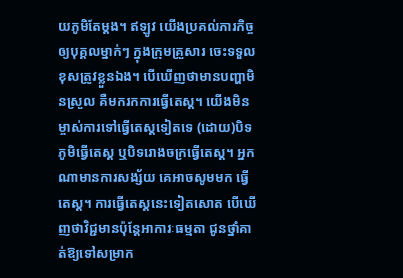យភូមិតែម្តង។ ឥឡូវ យើងប្រគល់ភារកិច្ចឲ្យបុគ្គលម្នាក់ៗ ក្នុងក្រុមគ្រួសារ ចេះទទួលខុសត្រូវខ្លួនឯង។ បើឃើញថាមានបញ្ហាមិនស្រួល គឺមករកការធ្វើតេស្ត។ យើងមិនម្ចាស់ការទៅធ្វើតេស្តទៀតទេ (ដោយ)បិទភូមិធ្វើតេស្ត ឬបិទរោងចក្រធ្វើតេស្ត។ អ្នកណាមានការសង្ស័យ គេអាចសូមមក ធ្វើតេស្ត។ ការធ្វើតេស្តនេះទៀតសោត បើឃើញថាវិជ្ជមានប៉ុន្តែអាការៈធម្មតា ជូនថ្នាំគាត់ឱ្យទៅសម្រាក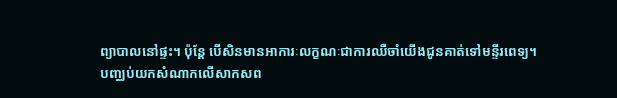ព្យាបាលនៅផ្ទះ។ ប៉ុន្តែ បើសិនមានអាការៈលក្ខណៈជាការឈឺចាំយើងជូនគាត់ទៅមន្ទីរពេទ្យ។
បញ្ឈប់យកសំណាកលើសាកសព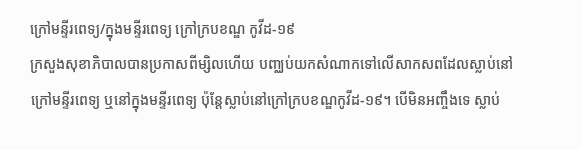ក្រៅមន្ទីរពេទ្យ/ក្នុងមន្ទីរពេទ្យ ក្រៅក្របខណ្ឌ កូវីដ-១៩
ក្រសួងសុខាភិបាលបានប្រកាសពីម្សិលហើយ បញ្ឈប់យកសំណាកទៅលើសាកសពដែលស្លាប់នៅក្រៅមន្ទីរពេទ្យ ឬនៅក្នុងមន្ទីរពេទ្យ ប៉ុន្តែស្លាប់នៅក្រៅក្របខណ្ឌកូវីដ-១៩។ បើមិនអញ្ចឹងទេ ស្លាប់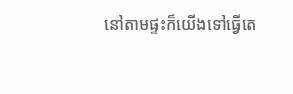នៅតាមផ្ទះក៏យើងទៅធ្វើតេ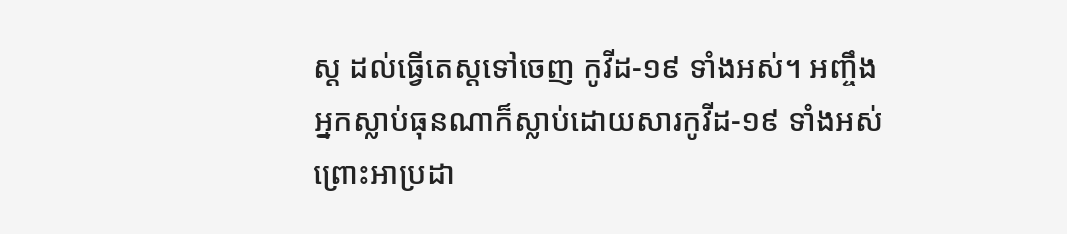ស្ត ដល់ធ្វើតេស្តទៅចេញ កូវីដ-១៩ ទាំងអស់។ អញ្ចឹង អ្នកស្លាប់ធុនណាក៏ស្លាប់ដោយសារកូវីដ-១៩ ទាំងអស់ ព្រោះអាប្រដា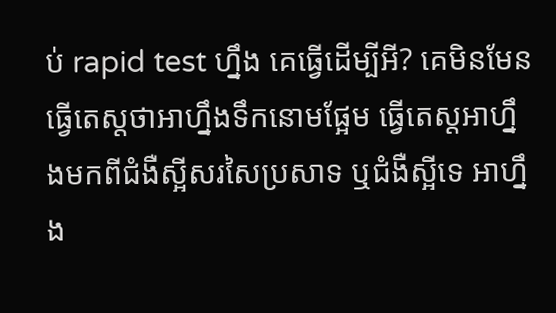ប់ rapid test ហ្នឹង គេធ្វើដើម្បីអី? គេមិនមែនធ្វើតេស្តថាអាហ្នឹងទឹកនោមផ្អែម ធ្វើតេស្តអាហ្នឹងមកពីជំងឺស្អីសរសៃប្រសាទ ឬជំងឺស្អីទេ អាហ្នឹង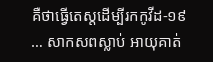គឺថាធ្វើតេស្តដើម្បីរកកូវីដ-១៩ … សាកសពស្លាប់ អាយុគាត់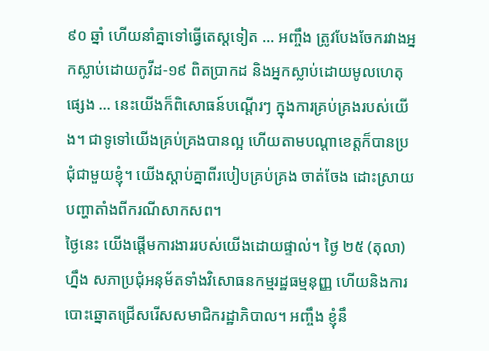៩០ ឆ្នាំ ហើយនាំគ្នាទៅធ្វើតេស្តទៀត … អញ្ចឹង ត្រូវបែងចែករវាងអ្នកស្លាប់ដោយកូវីដ-១៩ ពិតប្រាកដ និងអ្នកស្លាប់ដោយមូលហេតុផ្សេង … នេះយើងក៏ពិសោធន៍បណ្តើរៗ ក្នុងការគ្រប់គ្រងរបស់យើង។ ជាទូទៅយើងគ្រប់គ្រងបានល្អ ហើយតាមបណ្តាខេត្តក៏បានប្រជុំជាមួយខ្ញុំ។ យើងស្តាប់គ្នាពីរបៀបគ្រប់គ្រង ចាត់ចែង ដោះស្រាយបញ្ហាតាំងពីករណីសាកសព។
ថ្ងៃនេះ យើងផ្តើមការងាររបស់យើងដោយផ្ទាល់។ ថ្ងៃ ២៥ (តុលា)ហ្នឹង សភាប្រជុំអនុម័តទាំងវិសោធនកម្មរដ្ឋធម្មនុញ្ញ ហើយនិងការបោះឆ្នោតជ្រើសរើសសមាជិករដ្ឋាភិបាល។ អញ្ចឹង ខ្ញុំនឹ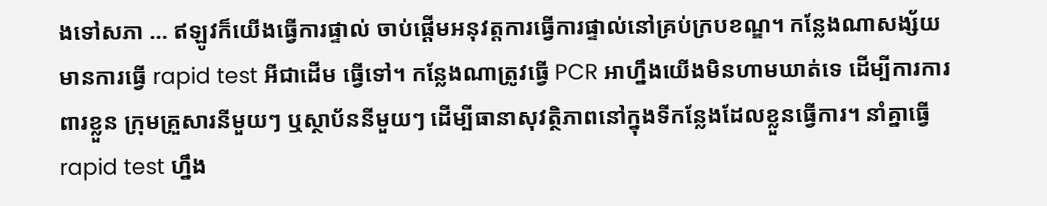ងទៅសភា … ឥឡូវក៏យើងធ្វើការផ្ទាល់ ចាប់ផ្តើមអនុវត្តការធ្វើការផ្ទាល់នៅគ្រប់ក្របខណ្ឌ។ កន្លែងណាសង្ស័យ មានការធ្វើ rapid test អីជាដើម ធ្វើទៅ។ កន្លែងណាត្រូវធ្វើ PCR អាហ្នឹងយើងមិនហាមឃាត់ទេ ដើម្បីការការពារខ្លួន ក្រុមគ្រួសារនីមួយៗ ឬស្ថាប័ននីមួយៗ ដើម្បីធានាសុវត្ថិភាពនៅក្នុងទីកន្លែងដែលខ្លួនធ្វើការ។ នាំគ្នាធ្វើ rapid test ហ្នឹង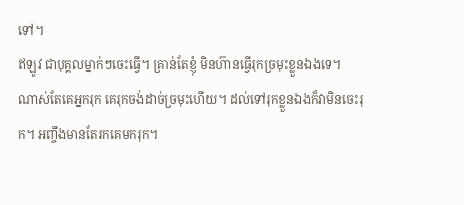ទៅ។
ឥឡូវ ជាបុគ្គលម្នាក់ៗចេះធ្វើ។ គ្រាន់តែខ្ញុំ មិនហ៊ានធ្វើរុកច្រមុះខ្លួនឯងទេ។ ណាស់តែគេអ្នករុក គេរុកចង់ដាច់ច្រមុះហើយ។ ដល់ទៅរុកខ្លួនឯងក៏វាមិនចេះរុក។ អញ្ចឹងមានតែរកគេមករុក។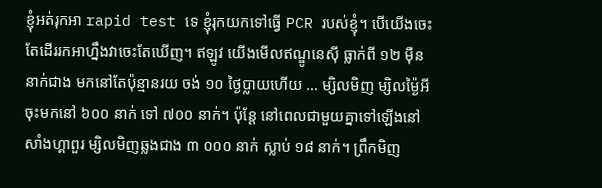ខ្ញុំអត់រុកអា rapid test ទេ ខ្ញុំរុកយកទៅធ្វើ PCR របស់ខ្ញុំ។ បើយើងចេះតែដើររកអាហ្នឹងវាចេះតែឃើញ។ ឥឡូវ យើងមើលឥណ្ឌូនេស៊ី ធ្លាក់ពី ១២ ម៉ឺននាក់ជាង មកនៅតែប៉ុន្មានរយ ចង់ ១០ ថ្ងៃប្លាយហើយ … ម្សិលមិញ ម្សិលម្ង៉ៃអី ចុះមកនៅ ៦០០ នាក់ ទៅ ៧០០ នាក់។ ប៉ុន្តែ នៅពេលជាមួយគ្នាទៅឡើងនៅសាំងហ្គាពួរ ម្សិលមិញឆ្លងជាង ៣ ០០០ នាក់ ស្លាប់ ១៨ នាក់។ ព្រឹកមិញ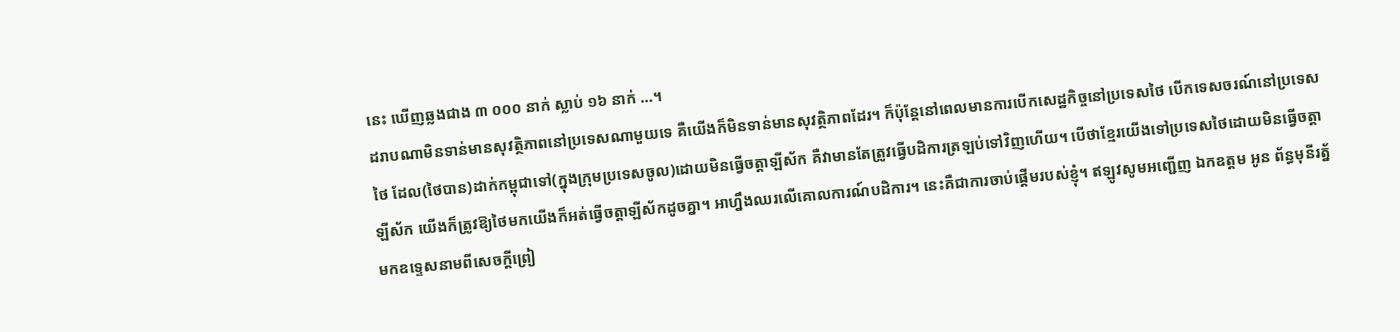នេះ ឃើញឆ្លងជាង ៣ ០០០ នាក់ ស្លាប់ ១៦ នាក់ …។
ដរាបណាមិនទាន់មានសុវត្ថិភាពនៅប្រទេសណាមួយទេ គឺយើងក៏មិនទាន់មានសុវត្ថិភាពដែរ។ ក៏ប៉ុន្តែនៅពេលមានការបើកសេដ្ឋកិច្ចនៅប្រទេសថៃ បើកទេសចរណ៍នៅប្រទេសថៃ ដែល(ថៃបាន)ដាក់កម្ពុជាទៅ(ក្នុងក្រុមប្រទេសចូល)ដោយមិនធ្វើចត្តាឡីស័ក គឺវាមានតែត្រូវធ្វើបដិការត្រឡប់ទៅវិញហើយ។ បើថាខ្មែរយើងទៅប្រទេសថៃដោយមិនធ្វើចត្តាឡីស័ក យើងក៏ត្រូវឱ្យថៃមកយើងក៏អត់ធ្វើចត្តាឡីស័កដូចគ្នា។ អាហ្នឹងឈរលើគោលការណ៍បដិការ។ នេះគឺជាការចាប់ផ្តើមរបស់ខ្ញុំ។ ឥឡូវសូមអញ្ជើញ ឯកឧត្តម អូន ព័ន្ធមុនីរត្ន័ មកឧទ្ទេសនាមពីសេចក្តីព្រៀ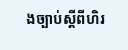ងច្បាប់ស្តីពីហិរ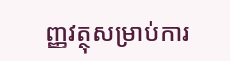ញ្ញវត្ថុសម្រាប់ការ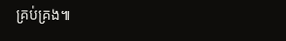គ្រប់គ្រង៕